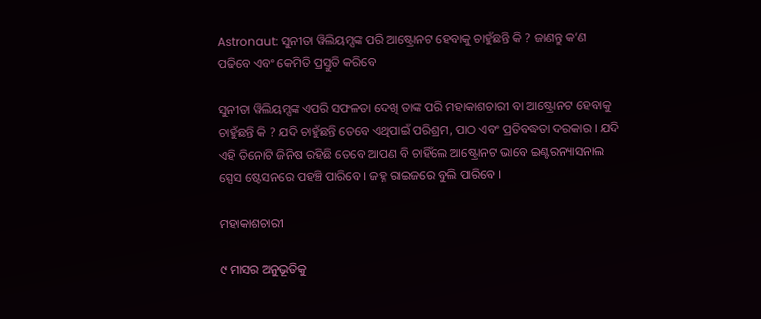Astronaut: ସୁନୀତା ୱିଲିୟମ୍ସଙ୍କ ପରି ଆଷ୍ଟ୍ରୋନଟ ହେବାକୁ ଚାହୁଁଛନ୍ତି କି ? ଜାଣନ୍ତୁ କ’ଣ ପଢିବେ ଏବଂ କେମିତି ପ୍ରସ୍ତୁତି କରିବେ

ସୁନୀତା ୱିଲିୟମ୍ସଙ୍କ ଏପରି ସଫଳତା ଦେଖି ତାଙ୍କ ପରି ମହାକାଶଚାରୀ ବା ଆଷ୍ଟ୍ରୋନଟ ହେବାକୁ ଚାହୁଁଛନ୍ତି କି ? ଯଦି ଚାହୁଁଛନ୍ତି ତେବେ ଏଥିପାଇଁ ପରିଶ୍ରମ, ପାଠ ଏବଂ ପ୍ରତିବଦ୍ଧତା ଦରକାର । ଯଦି ଏହି ତିନୋଟି ଜିନିଷ ରହିଛି ତେବେ ଆପଣ ବି ଚାହିଁଲେ ଆଷ୍ଟ୍ରୋନଟ ଭାବେ ଇଣ୍ଟରନ୍ୟାସନାଲ ସ୍ପେସ ଷ୍ଟେସନରେ ପହଞ୍ଚି ପାରିବେ । ଜହ୍ନ ରାଇଜରେ ବୁଲି ପାରିବେ ।

ମହାକାଶଚାରୀ

୯ ମାସର ଅନୁଭୂତିକୁ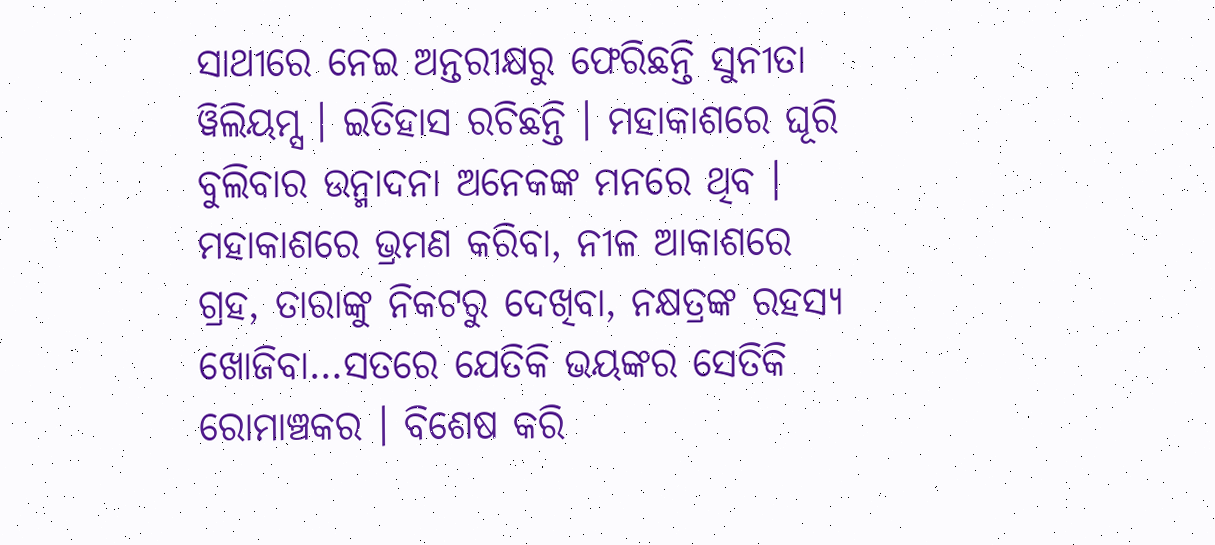ସାଥୀରେ ନେଇ ଅନ୍ତରୀକ୍ଷରୁ ଫେରିଛନ୍ତି ସୁନୀତା ୱିଲିୟମ୍ସ । ଇତିହାସ ରଚିଛନ୍ତି । ମହାକାଶରେ ଘୂରି ବୁଲିବାର ଉନ୍ମାଦନା ଅନେକଙ୍କ ମନରେ ଥିବ । ମହାକାଶରେ ଭ୍ରମଣ କରିବା, ନୀଳ ଆକାଶରେ ଗ୍ରହ, ତାରାଙ୍କୁ ନିକଟରୁ ଦେଖିବା, ନକ୍ଷତ୍ରଙ୍କ ରହସ୍ୟ ଖୋଜିବା…ସତରେ ଯେତିକି ଭୟଙ୍କର ସେତିକି ରୋମାଞ୍ଚକର । ବିଶେଷ କରି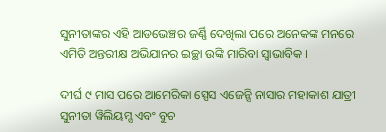ସୁନୀତାଙ୍କର ଏହି ଆଡଭେଞ୍ଚର ଜର୍ଣ୍ଣି ଦେଖିଲା ପରେ ଅନେକଙ୍କ ମନରେ ଏମିତି ଅନ୍ତରୀକ୍ଷ ଅଭିଯାନର ଇଚ୍ଛା ଉଙ୍କି ମାରିବା ସ୍ୱାଭାବିକ ।

ଦୀର୍ଘ ୯ ମାସ ପରେ ଆମେରିକା ସ୍ପେସ ଏଜେନ୍ସି ନାସାର ମହାକାଶ ଯାତ୍ରୀ ସୁନୀତା ୱିଲିୟମ୍ସ ଏବଂ ବୁଚ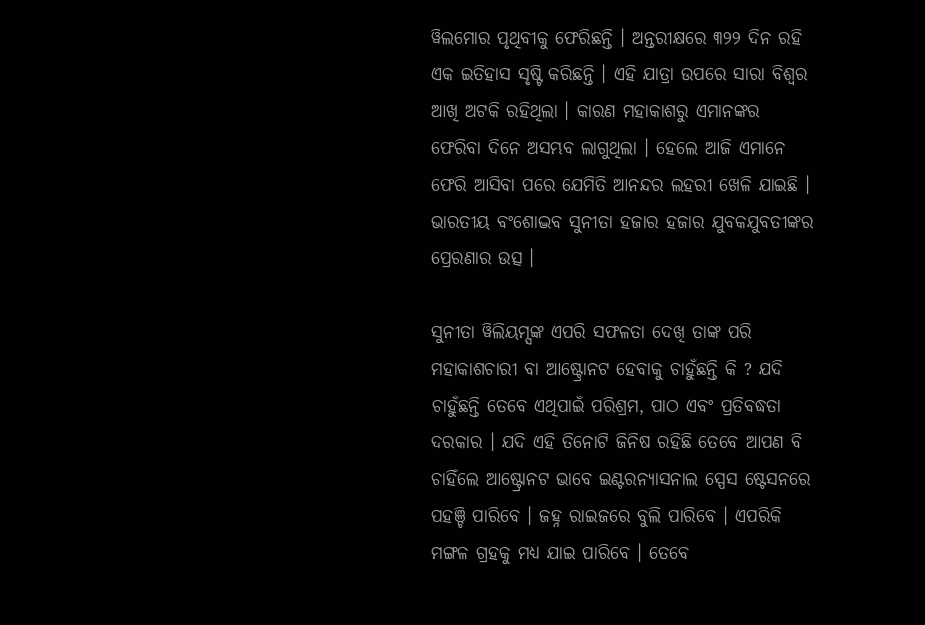ୱିଲମୋର ପୃଥିବୀକୁ ଫେରିଛନ୍ତି । ଅନ୍ତରୀକ୍ଷରେ ୩୨୨ ଦିନ ରହି ଏକ ଇତିହାସ ସୃଷ୍ଟି କରିଛନ୍ତି । ଏହି ଯାତ୍ରା ଉପରେ ସାରା ବିଶ୍ୱର ଆଖି ଅଟକି ରହିଥିଲା । କାରଣ ମହାକାଶରୁ ଏମାନଙ୍କର ଫେରିବା ଦିନେ ଅସମ୍ଭବ ଲାଗୁଥିଲା । ହେଲେ ଆଜି ଏମାନେ ଫେରି ଆସିବା ପରେ ଯେମିତି ଆନନ୍ଦର ଲହରୀ ଖେଳି ଯାଇଛି । ଭାରତୀୟ ବଂଶୋଦ୍ଭବ ସୁନୀତା ହଜାର ହଜାର ଯୁବକଯୁବତୀଙ୍କର ପ୍ରେରଣାର ଉତ୍ସ ।

ସୁନୀତା ୱିଲିୟମ୍ସଙ୍କ ଏପରି ସଫଳତା ଦେଖି ତାଙ୍କ ପରି ମହାକାଶଚାରୀ ବା ଆଷ୍ଟ୍ରୋନଟ ହେବାକୁ ଚାହୁଁଛନ୍ତି କି ? ଯଦି ଚାହୁଁଛନ୍ତି ତେବେ ଏଥିପାଇଁ ପରିଶ୍ରମ, ପାଠ ଏବଂ ପ୍ରତିବଦ୍ଧତା ଦରକାର । ଯଦି ଏହି ତିନୋଟି ଜିନିଷ ରହିଛି ତେବେ ଆପଣ ବି ଚାହିଁଲେ ଆଷ୍ଟ୍ରୋନଟ ଭାବେ ଇଣ୍ଟରନ୍ୟାସନାଲ ସ୍ପେସ ଷ୍ଟେସନରେ ପହଞ୍ଚି ପାରିବେ । ଜହ୍ନ ରାଇଜରେ ବୁଲି ପାରିବେ । ଏପରିକି ମଙ୍ଗଳ ଗ୍ରହକୁ ମଧ୍ୟ ଯାଇ ପାରିବେ । ତେବେ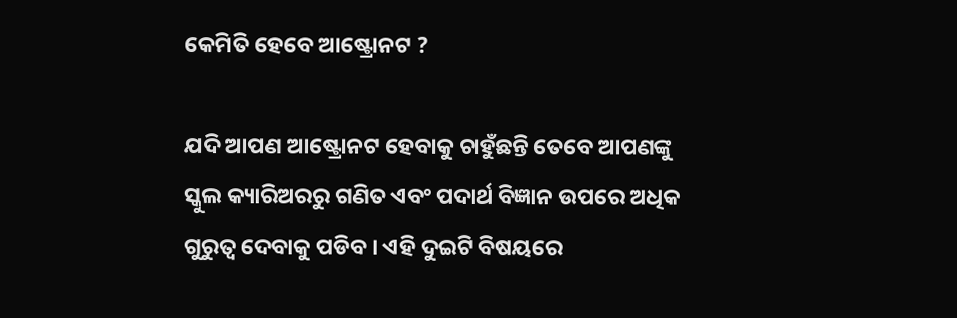କେମିତି ହେବେ ଆଷ୍ଟ୍ରୋନଟ ?

ଯଦି ଆପଣ ଆଷ୍ଟ୍ରୋନଟ ହେବାକୁ ଚାହୁଁଛନ୍ତି ତେବେ ଆପଣଙ୍କୁ ସ୍କୁଲ କ୍ୟାରିଅରରୁ ଗଣିତ ଏବଂ ପଦାର୍ଥ ବିଜ୍ଞାନ ଉପରେ ଅଧିକ ଗୁରୁତ୍ୱ ଦେବାକୁ ପଡିବ । ଏହି ଦୁଇଟି ବିଷୟରେ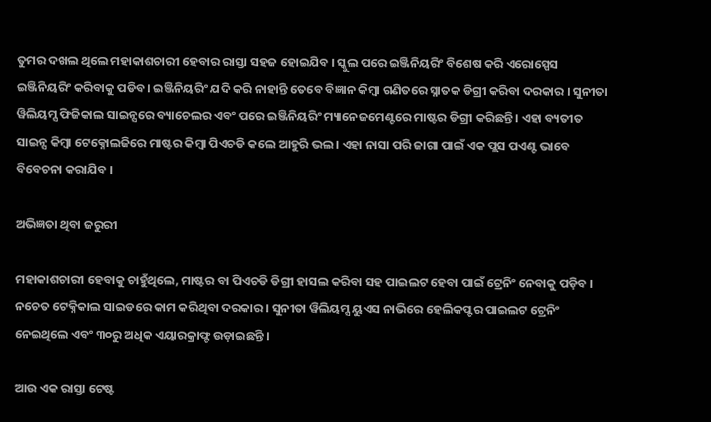ତୁମର ଦଖଲ ଥିଲେ ମହାକାଶଚାରୀ ହେବାର ରାସ୍ତା ସହଜ ହୋଇଯିବ । ସ୍କୁଲ ପରେ ଇଞ୍ଜିନିୟରିଂ ବିଶେଷ କରି ଏରୋସ୍ପେସ ଇଞ୍ଜିନିୟରିଂ କରିବାକୁ ପଡିବ। ଇଞ୍ଜିନିୟରିଂ ଯଦି କରି ନାହାନ୍ତି ତେବେ ବିଜ୍ଞାନ କିମ୍ବା ଗଣିତରେ ସ୍ନାତକ ଡିଗ୍ରୀ କରିବା ଦରକାର । ସୁନୀତା ୱିଲିୟମ୍ସ ଫିଜିକାଲ ସାଇନ୍ସରେ ବ୍ୟାଚେଲର ଏବଂ ପରେ ଇଞ୍ଜିନିୟରିଂ ମ୍ୟାନେଜମେଣ୍ଟରେ ମାଷ୍ଟର ଡିଗ୍ରୀ କରିଛନ୍ତି । ଏହା ବ୍ୟତୀତ ସାଇନ୍ସ କିମ୍ବା ଟେକ୍ନୋଲଜିରେ ମାଷ୍ଟର କିମ୍ବା ପିଏଚଡି କଲେ ଆହୁରି ଭଲ । ଏହା ନାସା ପରି ଜାଗା ପାଇଁ ଏକ ପ୍ଲସ ପଏଣ୍ଟ ଭାବେ ବିବେଚନା କରାଯିବ ।

ଅଭିଜ୍ଞତା ଥିବା ଜରୁରୀ

ମହାକାଶଚାରୀ ହେବାକୁ ଚାହୁଁଥିଲେ, ମାଷ୍ଟର ବା ପିଏଚଡି ଡିଗ୍ରୀ ହାସଲ କରିବା ସହ ପାଇଲଟ ହେବା ପାଇଁ ଟ୍ରେନିଂ ନେବାକୁ ପଡ଼ିବ । ନଚେତ ଟେକ୍ନିକାଲ ସାଇଡରେ କାମ କରିଥିବା ଦରକାର । ସୁନୀତା ୱିଲିୟମ୍ସ ୟୁଏସ ନାଭିରେ ହେଲିକପ୍ଟର ପାଇଲଟ ଟ୍ରେନିଂ ନେଇଥିଲେ ଏବଂ ୩୦ରୁ ଅଧିକ ଏୟାରକ୍ରାଫ୍ଟ ଉଡ଼ାଇଛନ୍ତି ।

ଆଉ ଏକ ରାସ୍ତା ଟେଷ୍ଟ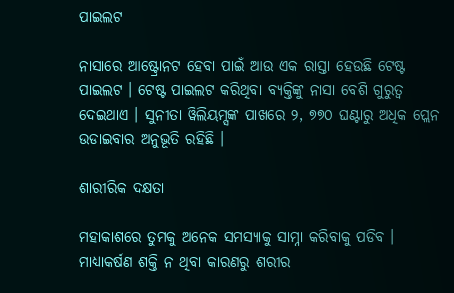ପାଇଲଟ

ନାସାରେ ଆଷ୍ଟ୍ରୋନଟ ହେବା ପାଇଁ ଆଉ ଏକ ରାସ୍ତା ହେଉଛି ଟେଷ୍ଟ ପାଇଲଟ । ଟେଷ୍ଟ ପାଇଲଟ କରିଥିବା ବ୍ୟକ୍ତିଙ୍କୁ ନାସା ବେଶି ଗୁରୁତ୍ୱ ଦେଇଥାଏ । ସୁନୀତା ୱିଲିୟମ୍ସଙ୍କ ପାଖରେ ୨, ୭୭୦ ଘଣ୍ଟାରୁ ଅଧିକ ପ୍ଲେନ ଉଡାଇବାର ଅନୁଭୂତି ରହିଛି ।

ଶାରୀରିକ ଦକ୍ଷତା

ମହାକାଶରେ ତୁମକୁ ଅନେକ ସମସ୍ୟାକୁ ସାମ୍ନା କରିବାକୁ ପଡିବ । ମାଧ୍ୟାକର୍ଷଣ ଶକ୍ତି ନ ଥିବା କାରଣରୁ ଶରୀର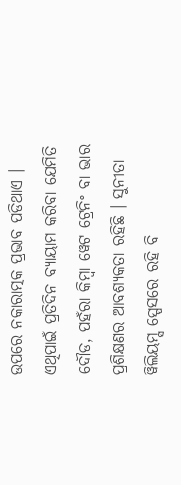ଉପରେ ନକାରାତ୍ମକ ପ୍ରଭାବ ପଡିଥାଏ । ଏଥିପାଇଁ ପ୍ରତିଦିନ ବ୍ୟାୟାମ କରିବା ଯେମିତି ଦୌଡ, ପହଁରା କିମ୍ବା ୱେଟ ଟ୍ରେନିଂ ବା ଭାର ପ୍ରଶିକ୍ଷଣର ଆବଶ୍ୟକତା ରହିଛି । ସୁନୀତା ୱିଲିୟମ୍ସ ସ୍ପେସରେ ରହି ବି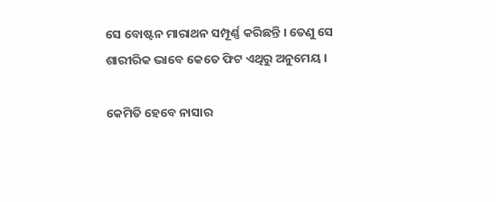ସେ ବୋଷ୍ଟନ ମାରାଥନ ସମ୍ପୂର୍ଣ୍ଣ କରିଛନ୍ତି । ତେଣୁ ସେ ଶାରୀରିକ ଭାବେ କେତେ ଫିଟ ଏଥିରୁ ଅନୁମେୟ ।

କେମିତି ହେବେ ନାସାର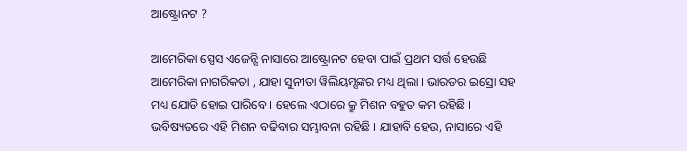ଆଷ୍ଟ୍ରୋନଟ ?

ଆମେରିକା ସ୍ପେସ ଏଜେନ୍ସି ନାସାରେ ଆଷ୍ଟ୍ରୋନଟ ହେବା ପାଇଁ ପ୍ରଥମ ସର୍ତ୍ତ ହେଉଛି ଆମେରିକା ନାଗରିକତା , ଯାହା ସୁନୀତା ୱିଲିୟମ୍ସଙ୍କର ମଧ୍ୟ ଥିଲା । ଭାରତର ଇସ୍ରୋ ସହ ମଧ୍ୟ ଯୋଡି ହୋଇ ପାରିବେ । ହେଲେ ଏଠାରେ କ୍ରୁ ମିଶନ ବହୁତ କମ ରହିଛି । ଭବିଷ୍ୟତରେ ଏହି ମିଶନ ବଢିବାର ସମ୍ଭାବନା ରହିଛି । ଯାହାବି ହେଉ, ନାସାରେ ଏହି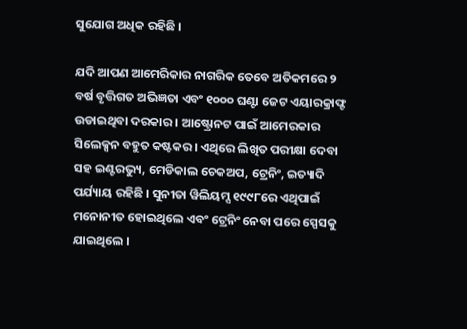ସୁଯୋଗ ଅଧିକ ରହିଛି ।

ଯଦି ଆପଣ ଆମେରିକାର ନାଗରିକ ତେବେ ଅତିକମରେ ୨ ବର୍ଷ ବୃତ୍ତିଗତ ଅଭିଜ୍ଞତା ଏବଂ ୧୦୦୦ ଘଣ୍ଟା ଜେଟ ଏୟାରକ୍ରାଫ୍ଟ ଉଡାଇଥିବା ଦରକାର । ଆଷ୍ଟ୍ରୋନଟ ପାଇଁ ଆମେରକାର ସିଲେକ୍ସନ ବହୁତ କଷ୍ଟକର । ଏଥିରେ ଲିଖିତ ପରୀକ୍ଷା ଦେବା ସହ ଇଣ୍ଟରଭ୍ୟୁ, ମେଡିକାଲ ଚେକଅପ, ଟ୍ରେନିଂ, ଇତ୍ୟାଦି ପର୍ଯ୍ୟାୟ ରହିଛି । ସୁନୀତା ୱିଲିୟମ୍ସ ୧୯୯୮ରେ ଏଥିପାଇଁ ମନୋନୀତ ହୋଇଥିଲେ ଏବଂ ଟ୍ରେନିଂ ନେବା ପରେ ସ୍ପେସକୁ ଯାଇଥିଲେ ।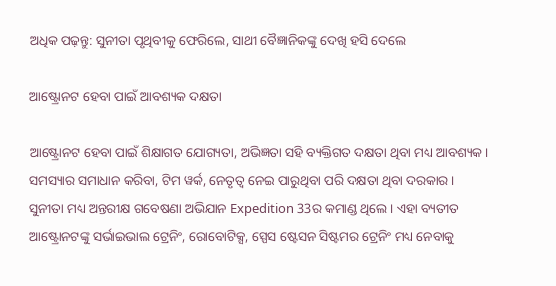ଅଧିକ ପଢ଼ନ୍ତୁ: ସୁନୀତା ପୃଥିବୀକୁ ଫେରିଲେ, ସାଥୀ ବୈଜ୍ଞାନିକଙ୍କୁ ଦେଖି ହସି ଦେଲେ

ଆଷ୍ଟ୍ରୋନଟ ହେବା ପାଇଁ ଆବଶ୍ୟକ ଦକ୍ଷତା

ଆଷ୍ଟ୍ରୋନଟ ହେବା ପାଇଁ ଶିକ୍ଷାଗତ ଯୋଗ୍ୟତା, ଅଭିଜ୍ଞତା ସହି ବ୍ୟକ୍ତିଗତ ଦକ୍ଷତା ଥିବା ମଧ୍ୟ ଆବଶ୍ୟକ । ସମସ୍ୟାର ସମାଧାନ କରିବା, ଟିମ ୱର୍କ, ନେତୃତ୍ୱ ନେଇ ପାରୁଥିବା ପରି ଦକ୍ଷତା ଥିବା ଦରକାର । ସୁନୀତା ମଧ୍ୟ ଅନ୍ତରୀକ୍ଷ ଗବେଷଣା ଅଭିଯାନ Expedition 33ର କମାଣ୍ଡ ଥିଲେ । ଏହା ବ୍ୟତୀତ ଆଷ୍ଟ୍ରୋନଟଙ୍କୁ ସର୍ଭାଇଭାଲ ଟ୍ରେନିଂ, ରୋବୋଟିକ୍ସ, ସ୍ପେସ ଷ୍ଟେସନ ସିଷ୍ଟମର ଟ୍ରେନିଂ ମଧ୍ୟ ନେବାକୁ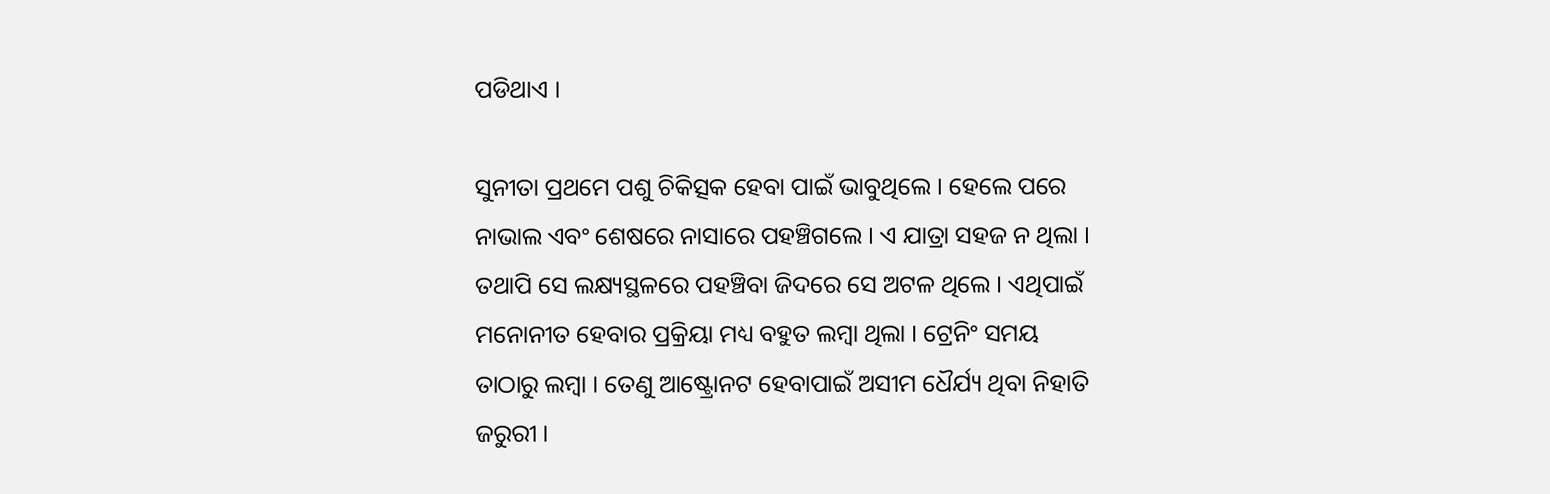ପଡିଥାଏ ।

ସୁନୀତା ପ୍ରଥମେ ପଶୁ ଚିକିତ୍ସକ ହେବା ପାଇଁ ଭାବୁଥିଲେ । ହେଲେ ପରେ ନାଭାଲ ଏବଂ ଶେଷରେ ନାସାରେ ପହଞ୍ଚିଗଲେ । ଏ ଯାତ୍ରା ସହଜ ନ ଥିଲା । ତଥାପି ସେ ଲକ୍ଷ୍ୟସ୍ଥଳରେ ପହଞ୍ଚିବା ଜିଦରେ ସେ ଅଟଳ ଥିଲେ । ଏଥିପାଇଁ ମନୋନୀତ ହେବାର ପ୍ରକ୍ରିୟା ମଧ୍ୟ ବହୁତ ଲମ୍ବା ଥିଲା । ଟ୍ରେନିଂ ସମୟ ତାଠାରୁ ଲମ୍ବା । ତେଣୁ ଆଷ୍ଟ୍ରୋନଟ ହେବାପାଇଁ ଅସୀମ ଧୈର୍ଯ୍ୟ ଥିବା ନିହାତି ଜରୁରୀ ।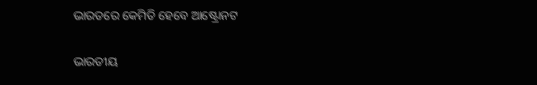ଭାରତରେ କେମିତି ହେବେ ଆଷ୍ଟ୍ରୋନଟ

ଭାରତୀୟ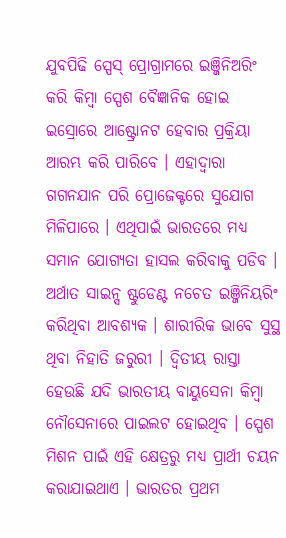ଯୁବପିଢି ସ୍ପେସ୍ ପ୍ରୋଗ୍ରାମରେ ଇଞ୍ଜିନିଅରିଂ କରି କିମ୍ବା ସ୍ପେଶ ବୈଜ୍ଞାନିକ ହୋଇ ଇସ୍ରୋରେ ଆଷ୍ଟ୍ରୋନଟ ହେବାର ପ୍ରକ୍ରିୟା ଆରମ୍ଭ କରି ପାରିବେ । ଏହାଦ୍ୱାରା ଗଗନଯାନ ପରି ପ୍ରୋଜେକ୍ଟରେ ସୁଯୋଗ ମିଳିପାରେ । ଏଥିପାଇଁ ଭାରତରେ ମଧ୍ୟ ସମାନ ଯୋଗ୍ୟତା ହାସଲ କରିବାକୁ ପଡିବ । ଅର୍ଥାତ ସାଇନ୍ସ ଷ୍ଟୁଡେଣ୍ଟ ନଚେତ ଇଞ୍ଜିନିୟରିଂ କରିଥିବା ଆବଶ୍ୟକ । ଶାରୀରିକ ଭାବେ ସୁସ୍ଥ ଥିବା ନିହାତି ଜରୁରୀ । ଦ୍ୱିତୀୟ ରାସ୍ତା ହେଉଛି ଯଦି ଭାରତୀୟ ବାୟୁସେନା କିମ୍ବା ନୌସେନାରେ ପାଇଲଟ ହୋଇଥିବ । ସ୍ପେଶ ମିଶନ ପାଇଁ ଏହି କ୍ଷେତ୍ରରୁ ମଧ୍ୟ ପ୍ରାର୍ଥୀ ଚୟନ କରାଯାଇଥାଏ । ଭାରତର ପ୍ରଥମ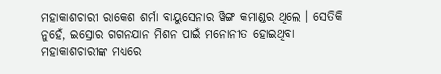ମହାକାଶଚାରୀ ରାକେଶ ଶର୍ମା ବାୟୁସେନାର ୱିଙ୍ଗ କମାଣ୍ଡର ଥିଲେ । ସେତିକି ନୁହେଁ, ଇସ୍ରୋର ଗଗନଯାନ ମିଶନ ପାଇଁ ମନୋନୀତ ହୋଇଥିବା ମହାକାଶଚାରୀଙ୍କ ମଧ୍ୟରେ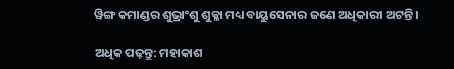ୱିଙ୍ଗ କମାଣ୍ଡର ଶୁଭ୍ରାଂଶୁ ଶୁକ୍ଳା ମଧ୍ୟ ବାୟୁସେନାର ଜଣେ ଅଧିକାରୀ ଅଟନ୍ତି ।

ଅଧିକ ପଢ଼ନ୍ତୁ: ମହାକାଶ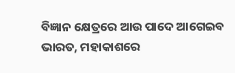ବିଜ୍ଞାନ କ୍ଷେତ୍ରରେ ଆଉ ପାଦେ ଆଗେଇବ ଭାରତ, ମହାକାଶରେ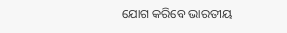ଯୋଗ କରିବେ ଭାରତୀୟ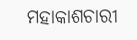ମହାକାଶଚାରୀ